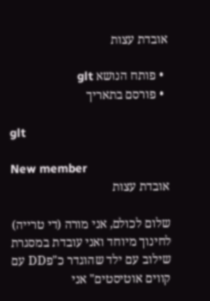אובדת עצות

  • פותח הנושא glt
  • פורסם בתאריך

glt

New member
אובדת עצות

שלום לכולם, אני מורה (די טרייה) לחינוך מיוחד ואני עובדת במסגרת שילוב עם ילד שהוגדר כ"פDD עם קווים אוטיסטים" אני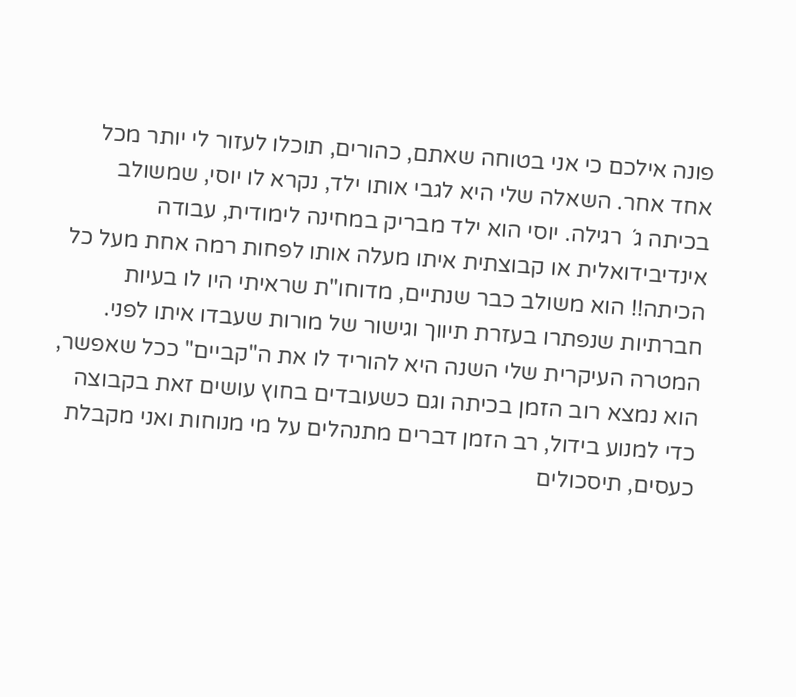פונה אילכם כי אני בטוחה שאתם, כהורים, תוכלו לעזור לי יותר מכל אחד אחר. השאלה שלי היא לגבי אותו ילד, נקרא לו יוסי, שמשולב בכיתה ג´ רגילה. יוסי הוא ילד מבריק במחינה לימודית, עבודה אינדיבידואלית או קבוצתית איתו מעלה אותו לפחות רמה אחת מעל כל הכיתה!! הוא משולב כבר שנתיים, מדוחו"ת שראיתי היו לו בעיות חברתיות שנפתרו בעזרת תיווך וגישור של מורות שעבדו איתו לפני. המטרה העיקרית שלי השנה היא להוריד לו את ה"קביים" ככל שאפשר, הוא נמצא רוב הזמן בכיתה וגם כשעובדים בחוץ עושים זאת בקבוצה כדי למנוע בידול, רב הזמן דברים מתנהלים על מי מנוחות ואני מקבלת כעסים, תיסכולים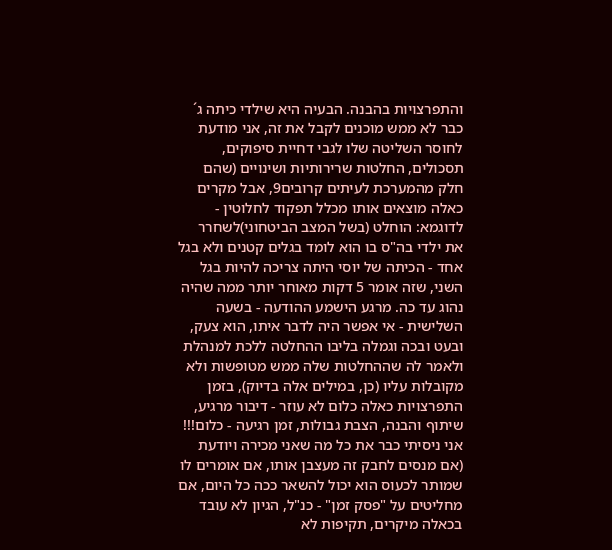והתפרצויות בהבנה. הבעיה היא שילדי כיתה ג´ כבר לא ממש מוכנים לקבל את זה, אני מודעת לחוסר השליטה שלו לגבי דחיית סיפוקים, תסכולים, החלטות שרירותיות ושינויים (שהם חלק מהמערכת לעיתים קרובים9, אבל מקרים כאלה מוצאים אותו מכלל תפקוד לחלוטין - לדוגמא: הוחלט (בשל המצב הביטחוני)לשחרר את ילדי בה"ס בו הוא לומד בגלים קטנים ולא בגל אחד - הכיתה של יוסי היתה צריכה להיות בגל השני, שזה אומר 5 דקות מאוחר יותר ממה שהיה נהוג עד כה. מרגע הישמע ההודעה - בשעה השלישית - אי אפשר היה לדבר איתו, הוא צעק, ובעט ובכה וגמלה בליבו ההחלטה ללכת למנהלת ולאמר לה שההחלטות שלה ממש מטופשות ולא מקובלות עליו (כן, במילים אלה בדיוק), בזמן התפרצויות כאלה כלום לא עוזר - דיבור מרגיע, שיתוף והבנה, הצבת גבולות, זמן רגיעה - כלום!!! אני ניסיתי כבר את כל מה שאני מכירה ויודעת (אם מנסים לחבק זה מעצבן אותו, אם אומרים לו שמותר לכעוס הוא יכול להשאר ככה כל היום, אם מחליטים על "פסק זמן" - כנ"ל, הגיון לא עובד בכאלה מיקרים, תקיפות לא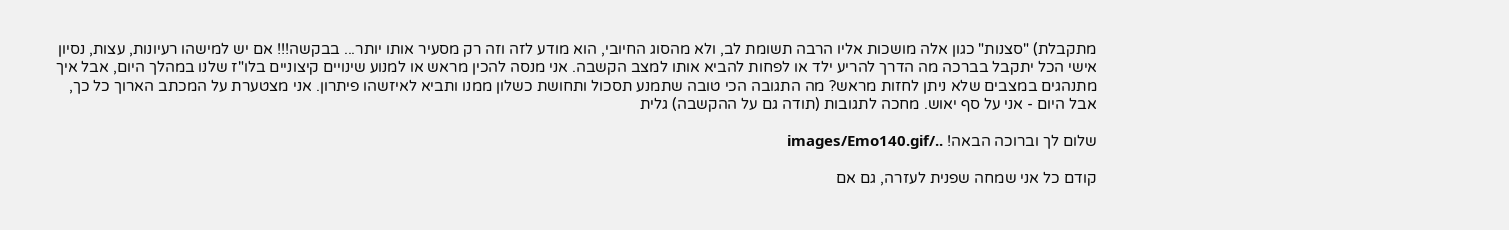מתקבלת) "סצנות" כגון אלה מושכות אליו הרבה תשומת לב, ולא מהסוג החיובי, הוא מודע לזה וזה רק מסעיר אותו יותר... בבקשה!!! אם יש למישהו רעיונות, עצות, נסיון אישי הכל יתקבל בברכה מה הדרך להריע ילד או לפחות להביא אותו למצב הקשבה. אני מנסה להכין מראש או למנוע שינויים קיצוניים בלו"ז שלנו במהלך היום, אבל איך מתנהגים במצבים שלא ניתן לחזות מראש? מה התגובה הכי טובה שתמנע תסכול ותחושת כשלון ממנו ותביא לאיזשהו פיתרון. אני מצטערת על המכתב הארוך כל כך, אבל היום - אני על סף יאוש. מחכה לתגובות (תודה גם על ההקשבה) גלית

שלום לך וברוכה הבאה! ../images/Emo140.gif

קודם כל אני שמחה שפנית לעזרה, גם אם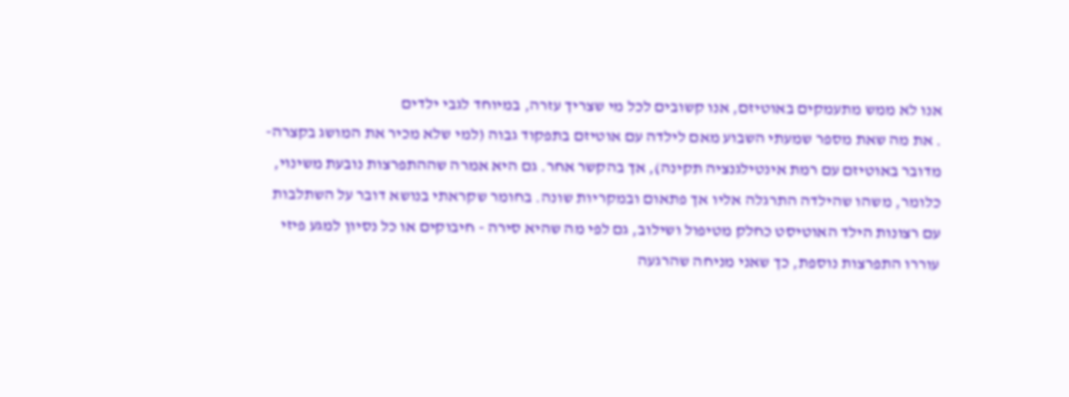אנו לא ממש מתעמקים באוטיזם, אנו קשובים לכל מי שצריך עזרה, במיוחד לגבי ילדים
. את מה שאת מספר שמעתי השבוע מאם לילדה עם אוטיזם בתפקוד גבוה (למי שלא מכיר את המושג בקצרה- מדובר באוטיזם עם רמת אינטילגנציה תקינה), אך בהקשר אחר. גם היא אמרה שההתפרצות נובעת משינוי, כלומר, משהו שהילדה התרגלה אליו אך פתאום ובמקריות שונה. בחומר שקראתי בנושא דובר על השתלבות עם רצונות הילד האוטיסט כחלק מטיפול ושילוב, גם לפי מה שהיא סירה - חיבוקים או כל נסיון למגע פיזי עוררו התפרצות נוספת, כך שאני מניחה שהרגעה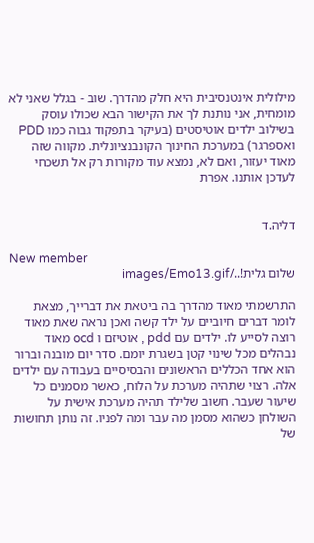מילולית אינטנסיבית היא חלק מהדרך. שוב - בגלל שאני לא מומחית, אני נותנת לך את הקישור הבא שכולו עוסק בשילוב ילדים אוטיסטים (בעיקר בתפקוד גבוה כמו PDD ואספרגר) במערכת החינוך הקונבנציונלית. מקווה שזה מאוד יעזור, ואם לא, נמצא עוד מקורות רק אל תשכחי לעדכן אותנו. אפרת


דליה.ד

New member
שלום גלית!../images/Emo13.gif

התרשמתי מאוד מהדרך בה ביטאת את דברייך, מצאת לומר דברים חיוביים על ילד קשה ואכן נראה שאת מאוד רוצה לסייע לו. ילדים עם pdd , אוטיזם ו ocd מאוד נבהלים מכל שינוי קטן בשגרת יומם. סדר יום מובנה וברור הוא אחד הכללים הראשונים והבסיסיים בעבודה עם ילדים אלה. רצוי שתהיה מערכת על הלוח, כאשר מסמנים כל שיעור שעבר. חשוב שלילד תהיה מערכת אישית על השולחן כשהוא מסמן מה עבר ומה לפניו. זה נותן תחושות של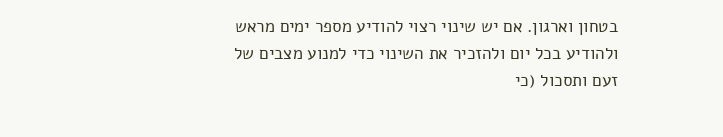בטחון וארגון. אם יש שינוי רצוי להודיע מספר ימים מראש ולהודיע בכל יום ולהזכיר את השינוי כדי למנוע מצבים של זעם ותסכול (כי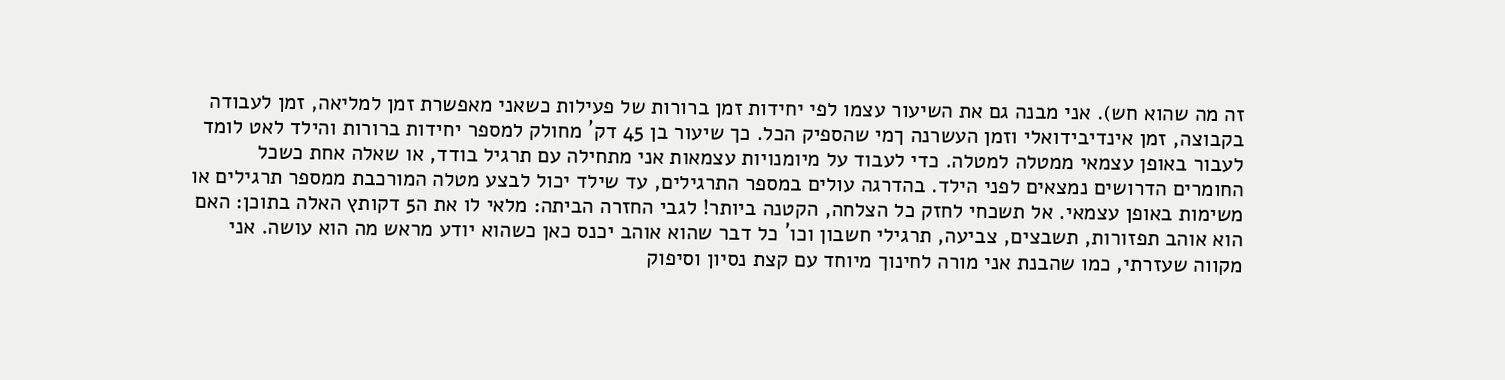זה מה שהוא חש). אני מבנה גם את השיעור עצמו לפי יחידות זמן ברורות של פעילות כשאני מאפשרת זמן למליאה, זמן לעבודה בקבוצה, זמן אינדיבידואלי וזמן העשרנה ךמי שהספיק הכל. כך שיעור בן 45 דק´ מחולק למספר יחידות ברורות והילד לאט לומד לעבור באופן עצמאי ממטלה למטלה. כדי לעבוד על מיומנויות עצמאות אני מתחילה עם תרגיל בודד, או שאלה אחת כשכל החומרים הדרושים נמצאים לפני הילד. בהדרגה עולים במספר התרגילים, עד שילד יכול לבצע מטלה המורכבת ממספר תרגילים או משימות באופן עצמאי. אל תשכחי לחזק כל הצלחה, הקטנה ביותר! לגבי החזרה הביתה: מלאי לו את ה5 דקותץ האלה בתוכן: האם הוא אוהב תפזורות, תשבצים, צביעה, תרגילי חשבון וכו´ כל דבר שהוא אוהב יכנס כאן כשהוא יודע מראש מה הוא עושה. אני מקווה שעזרתי, כמו שהבנת אני מורה לחינוך מיוחד עם קצת נסיון וסיפוק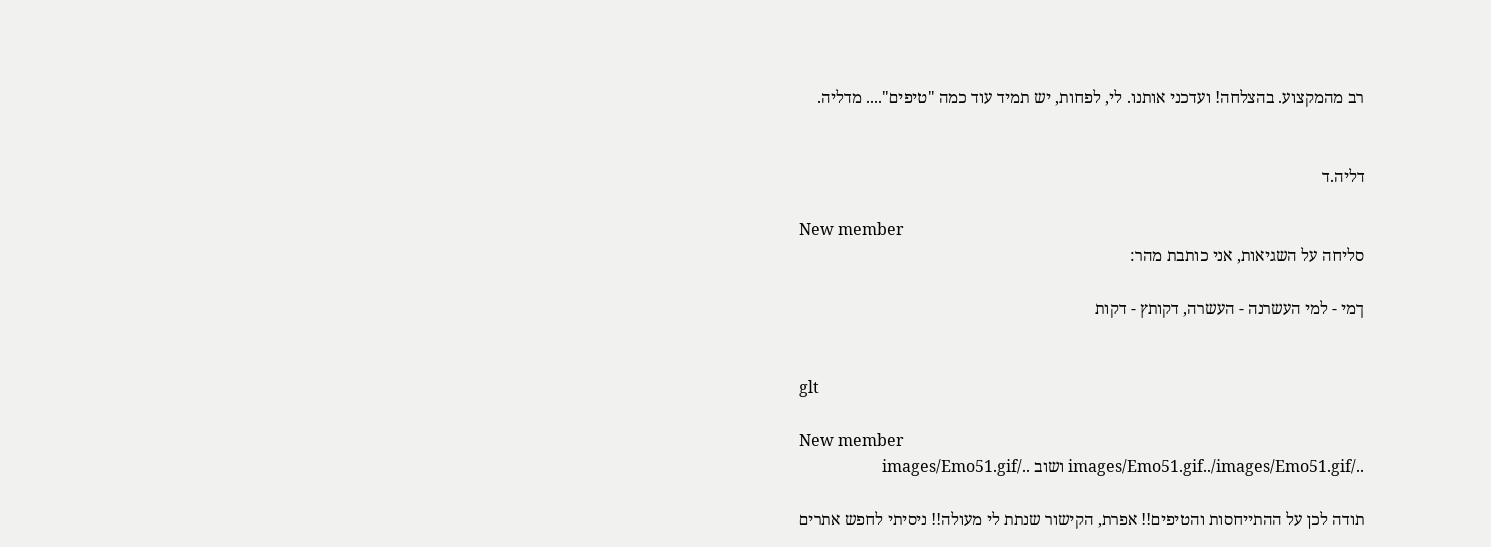רב מהמקצוע. בהצלחה! ועדכני אותנו. לי, לפחות, יש תמיד עוד כמה "טיפים".... מדליה.


דליה.ד

New member
סליחה על השגיאות, אני כותבת מהר:

ךמי - למי העשרנה - העשרה, דקותץ - דקות


glt

New member
../images/Emo51.gif../images/Emo51.gif ושוב ../images/Emo51.gif

תודה לכן על ההתייחסות והטיפים!! אפרת, הקישור שנתת לי מעולה!! ניסיתי לחפש אתרים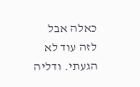כאלה אבל לזה עוד לא הגעתי. ודליה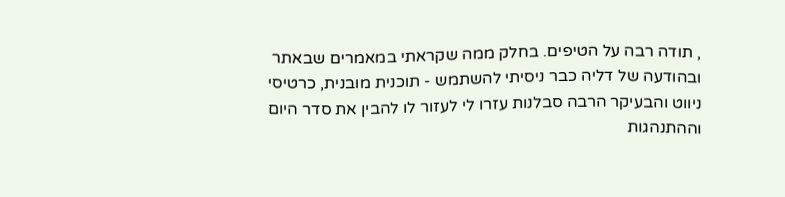, תודה רבה על הטיפים. בחלק ממה שקראתי במאמרים שבאתר ובהודעה של דליה כבר ניסיתי להשתמש - תוכנית מובנית, כרטיסי ניווט והבעיקר הרבה סבלנות עזרו לי לעזור לו להבין את סדר היום וההתנהגות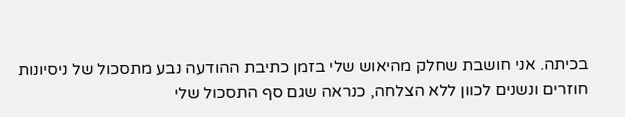בכיתה. אני חושבת שחלק מהיאוש שלי בזמן כתיבת ההודעה נבע מתסכול של ניסיונות חוזרים ונשנים לכוון ללא הצלחה, כנראה שגם סף התסכול שלי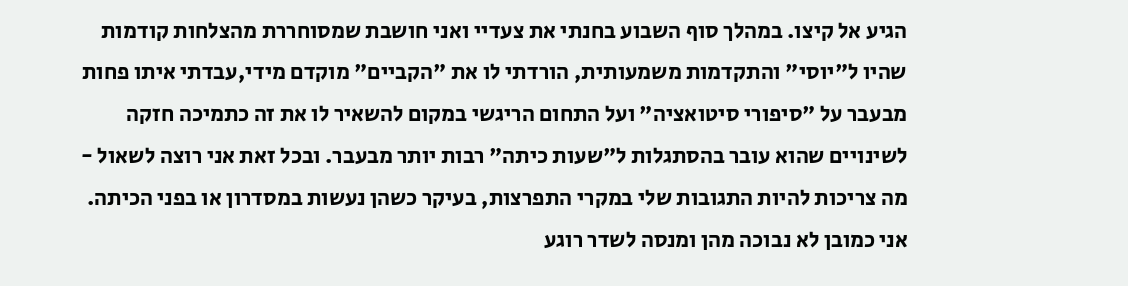הגיע אל קיצו. במהלך סוף השבוע בחנתי את צעדיי ואני חושבת שמסוחררת מהצלחות קודמות שהיו ל"יוסי" והתקדמות משמעותית, הורדתי לו את "הקביים" מוקדם מידי,עבדתי איתו פחות מבעבר על "סיפורי סיטואציה" ועל התחום הריגשי במקום להשאיר לו את זה כתמיכה חזקה לשינויים שהוא עובר בהסתגלות ל"שעות כיתה" רבות יותר מבעבר. ובכל זאת אני רוצה לשאול - מה צריכות להיות התגובות שלי במקרי התפרצות, בעיקר כשהן נעשות במסדרון או בפני הכיתה. אני כמובן לא נבוכה מהן ומנסה לשדר רוגע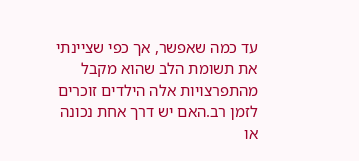עד כמה שאפשר, אך כפי שציינתי את תשומת הלב שהוא מקבל מהתפרצויות אלה הילדים זוכרים לזמן רב.האם יש דרך אחת נכונה או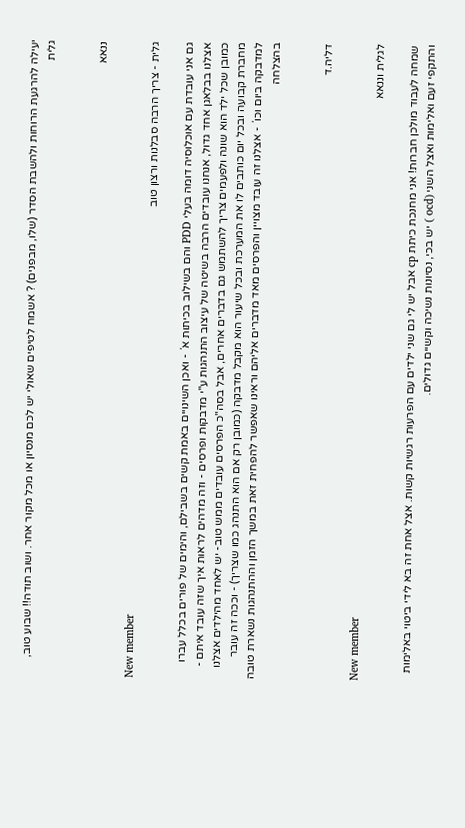יעילה להרגעת הרוחות ולהשבת הסדר (שלו, מבפנים) ? אשמח לטיפים שאולי יש לכם מנסיון או מכל מקור אחר. ושוב תודה!! שבוע טוב, גלית


ננאא

New member
גלית - צריך הרבה סבלנות ורצון טוב

גם אני עובדת עם אוכלוסיה דומה בעלי PDD והם בשילוב בכיתות א´ - ואכן השינויים באמת קשים בשבילם, והימים של פורים בכלל עברו אצלנו בבלאגן אחד גדול, אנחנו עובדים הרבה בשיטה של עיצוב התנהגות ע"י מדבקות ופרסים - וזה מדהים לראות איך שזה עובד איתם - כמובן שכל ילד הוא שונה ולפעמים צריך להשתמש גם בדברים אחרים, אבל בסה"כ הפרסים עובדים ממש טוב- יש לאחד מהילדים אצלנו מחברת קבועה ובכל יום כותבים לו את המערכת ובכל שיעור הוא מקבל מדבקה (כמובן רק אם הוא התנהג כמו שצריך) - וככה זה עובר למדבקה ביום וכו´ - אצלנו זה עובד מצויין והפרסים מאד מדברים אליהם וראינו שאפשר להפחית זאת במשך הזמן וההתנהגות נשארת טובה בהצלחה


דליה.ד

New member
לגלית וננאא

שמחה לעבוד מולכן חברות! אני מחנכת כיתת cp אבל יש לי גם שני ילדים עם הפרעות רגשיות קשות. אצל אחת זה בא לידי ביטוי באלימות והתקפי זעם ואלימות ואצל השני (ocd ) יש בכי, נסיונות נשיכה וקשיים גדולים.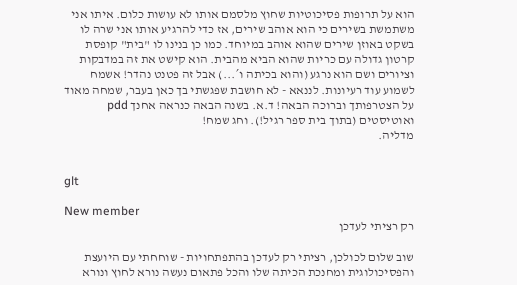הוא על תרופות פסיכוטיות שחוץ מלסמם אותו לא עושות כלום. איתו אני משתמשת בשירים כי הוא אוהב שירים, אז כדי להרגיע אותו אני שרה לו בשקט באוזן שירים שהוא אוהב במיוחד. כמו כן בנינו לו "בית" קופסת קרטון גדולה עם כריות שהוא הביא מהבית. הוא קישט את זה במדבקות וציורים ושם הוא נרגע (והוא בכיתה ו´...) אבל זה פטנט נהדר! אשמח לשמוע עוד רעיונות. לננאא - לא חושבת שפגשתי בך כאן בעבר, שמחה מאוד על הצטרפותך וברוכה הבאה! ד.א. בשנה הבאה כנראה אחנך pdd ואוטיסטים (בתוך בית ספר רגיל!). וחג שמח!
מדליה.


glt

New member
רק רציתי לעדכן

שוב שלום לכולכן, רציתי רק לעדכן בהתפתחויות - שוחחתי עם היועצת והפסיכולוגית ומחנכת הכיתה שלו והכל פתאום נעשה נורא לחוץ ונורא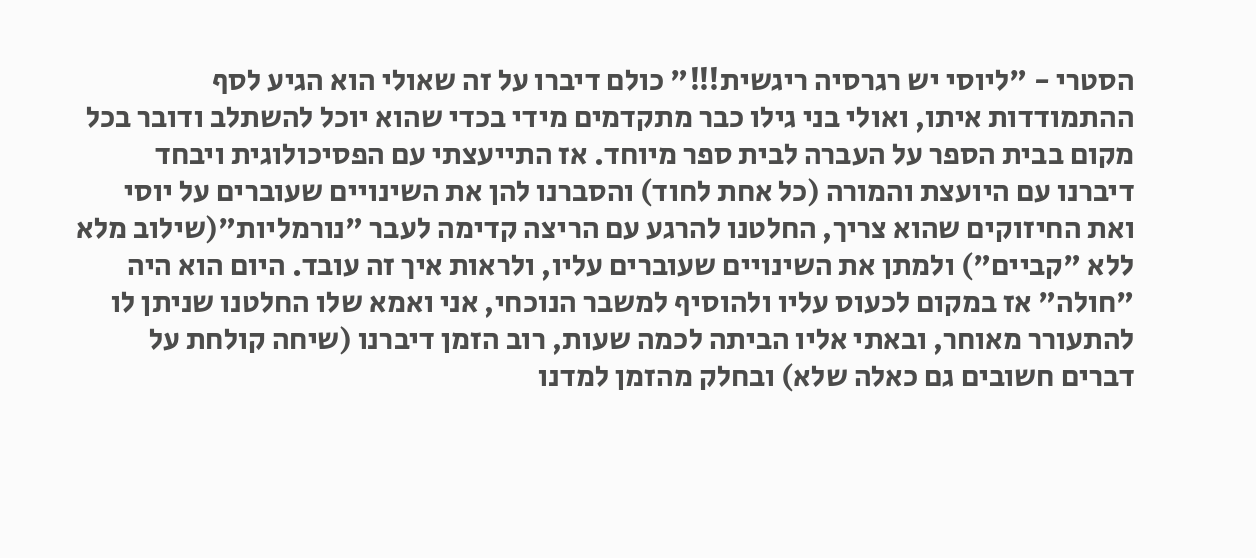הסטרי - "ליוסי יש רגרסיה ריגשית!!!" כולם דיברו על זה שאולי הוא הגיע לסף ההתמודדות איתו, ואולי בני גילו כבר מתקדמים מידי בכדי שהוא יוכל להשתלב ודובר בכל מקום בבית הספר על העברה לבית ספר מיוחד. אז התייעצתי עם הפסיכולוגית ויבחד דיברנו עם היועצת והמורה (כל אחת לחוד) והסברנו להן את השינויים שעוברים על יוסי ואת החיזוקים שהוא צריך, החלטנו להרגע עם הריצה קדימה לעבר "נורמליות"(שילוב מלא ללא "קביים") ולמתן את השינויים שעוברים עליו, ולראות איך זה עובד. היום הוא היה "חולה" אז במקום לכעוס עליו ולהוסיף למשבר הנוכחי, אני ואמא שלו החלטנו שניתן לו להתעורר מאוחר, ובאתי אליו הביתה לכמה שעות, רוב הזמן דיברנו (שיחה קולחת על דברים חשובים גם כאלה שלא) ובחלק מהזמן למדנו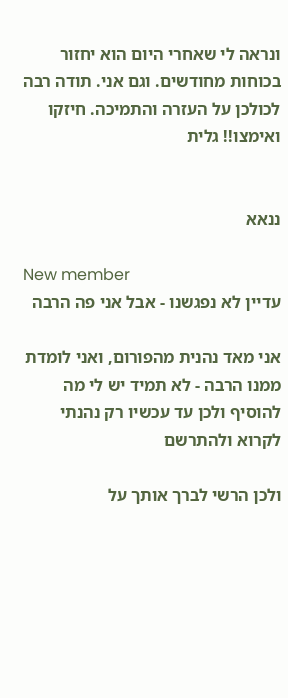ונראה לי שאחרי היום הוא יחזור בכוחות מחודשים. וגם אני. תודה רבה לכולכן על העזרה והתמיכה. חיזקו ואימצו!! גלית


ננאא

New member
עדיין לא נפגשנו - אבל אני פה הרבה

אני מאד נהנית מהפורום, ואני לומדת ממנו הרבה - לא תמיד יש לי מה להוסיף ולכן עד עכשיו רק נהנתי לקרוא ולהתרשם

ולכן הרשי לברך אותך על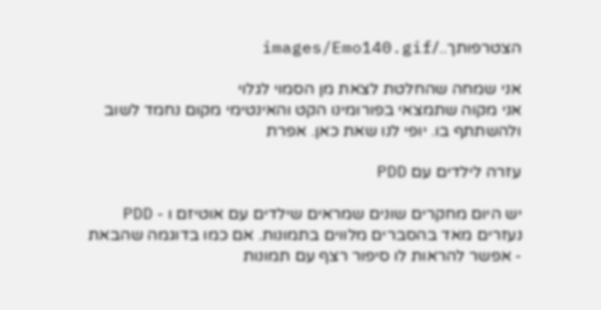הצטרפותך../images/Emo140.gif

אני שמחה שהחלטת לצאת מן הסמוי לגלוי
אני מקוה שתמצאי בפורומינו הקט והאינטימי מקום נחמד לשוב ולהשתתף בו. יופי לנו שאת כאן. אפרת

עזרה לילדים עם PDD

יש היום מחקרים שונים שמראים שילדים עם אוטיזם ו - PDD נעזרים מאד בהסברים מלווים בתמונות. אם כמו בדוגמה שהבאת - אפשר להראות לו סיפור רצף עם תמונות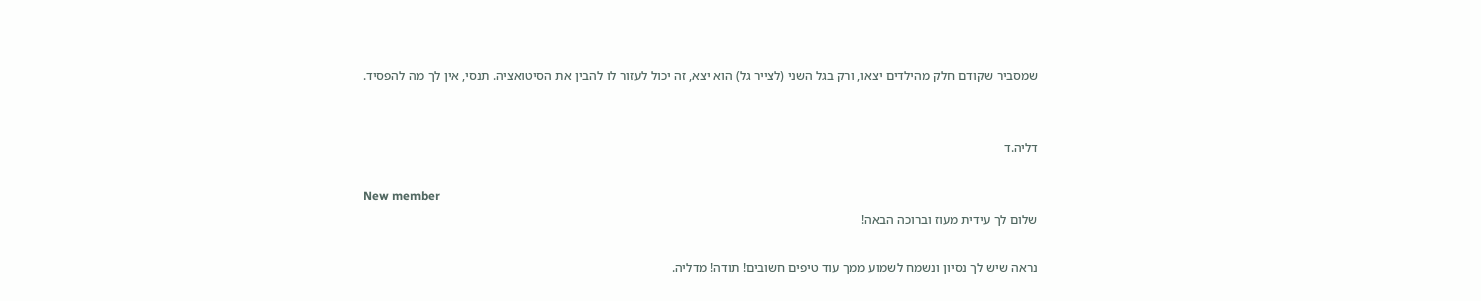שמסביר שקודם חלק מהילדים יצאו, ורק בגל השני (לצייר גל) הוא יצא, זה יכול לעזור לו להבין את הסיטואציה. תנסי, אין לך מה להפסיד.


דליה.ד

New member
שלום לך עידית מעוז וברוכה הבאה!

נראה שיש לך נסיון ונשמח לשמוע ממך עוד טיפים חשובים! תודה! מדליה.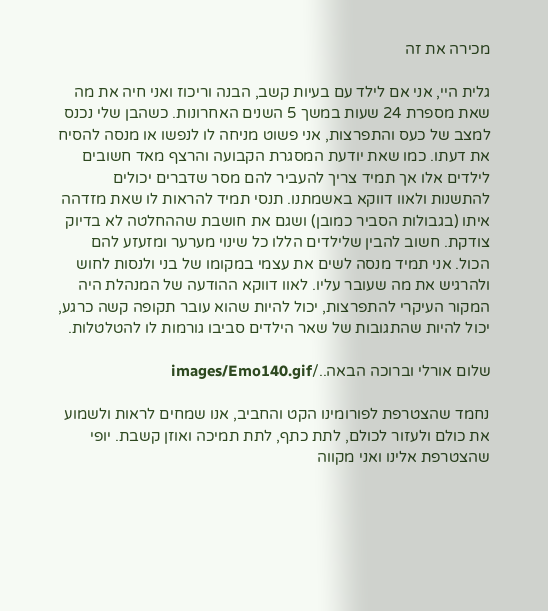מכירה את זה

גלית היי, אני אם לילד עם בעיות קשב, הבנה וריכוז ואני חיה את מה שאת מספרת 24 שעות במשך 5 השנים האחרונות. כשהבן שלי נכנס למצב של כעס והתפרצות, אני פשוט מניחה לו לנפשו או מנסה להסיח את דעתו. כמו שאת יודעת המסגרת הקבועה והרצף מאד חשובים לילדים אלו אך תמיד צריך להעביר להם מסר שדברים יכולים להתשנות ולאוו דווקא באשמתנו. תנסי תמיד להראות לו שאת מזדהה איתו (בגבולות הסביר כמובן) ושגם את חושבת שההחלטה לא בדיוק צודקת. חשוב להבין שלילדים הללו כל שינוי מערער ומזעזע להם הכול. אני תמיד מנסה לשים את עצמי במקומו של בני ולנסות לחוש ולהרגיש את מה שעובר עליו. לאוו דווקא ההודעה של המנהלת היה המקור העיקרי להתפרצות, יכול להיות שהוא עובר תקופה קשה כרגע, יכול להיות שהתגובות של שאר הילדים סביבו גורמות לו להטלטלות.

שלום אורלי וברוכה הבאה../images/Emo140.gif

נחמד שהצטרפת לפורומינו הקט והחביב, אנו שמחים לראות ולשמוע את כולם ולעזור לכולם, לתת כתף, לתת תמיכה ואוזן קשבת. יופי שהצטרפת אלינו ואני מקווה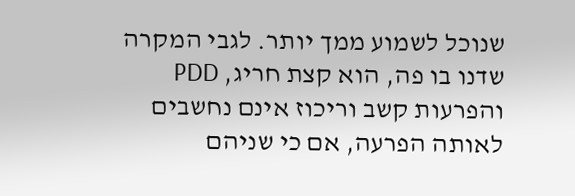שנוכל לשמוע ממך יותר. לגבי המקרה שדנו בו פה, הוא קצת חריג, PDD והפרעות קשב וריכוז אינם נחשבים לאותה הפרעה, אם כי שניהם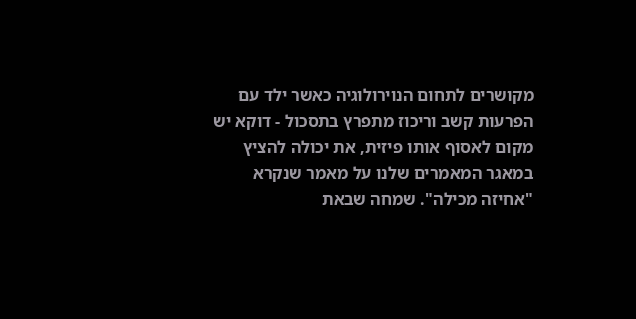מקושרים לתחום הנוירולוגיה כאשר ילד עם הפרעות קשב וריכוז מתפרץ בתסכול - דוקא יש מקום לאסוף אותו פיזית, את יכולה להציץ במאגר המאמרים שלנו על מאמר שנקרא "אחיזה מכילה". שמחה שבאת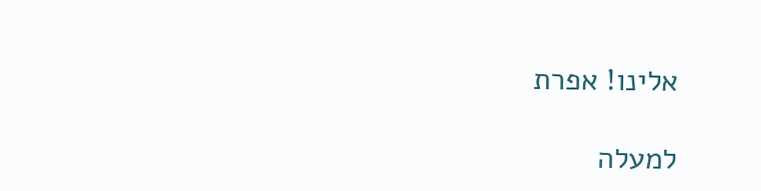אלינו! אפרת

למעלה